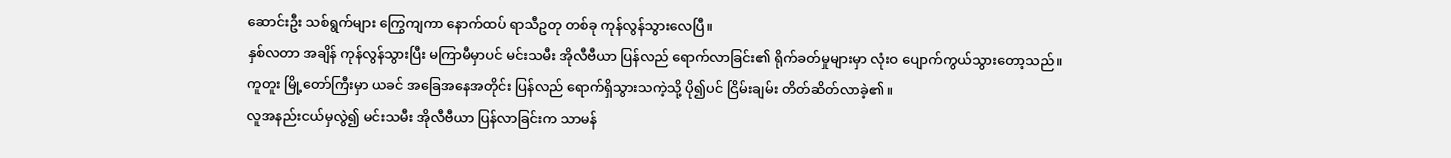ဆောင်းဦး သစ်ရွက်များ ကြွေကျကာ နောက်ထပ် ရာသီဥတု တစ်ခု ကုန်လွန်သွားလေပြီ။
နှစ်လတာ အချိန် ကုန်လွန်သွားပြီး မကြာမီမှာပင် မင်းသမီး အိုလီဗီယာ ပြန်လည် ရောက်လာခြင်း၏ ရိုက်ခတ်မှုများမှာ လုံးဝ ပျောက်ကွယ်သွားတော့သည်။
ကူတူး မြို့တော်ကြီးမှာ ယခင် အခြေအနေအတိုင်း ပြန်လည် ရောက်ရှိသွားသကဲ့သို့ ပို၍ပင် ငြိမ်းချမ်း တိတ်ဆိတ်လာခဲ့၏။
လူအနည်းငယ်မှလွဲ၍ မင်းသမီး အိုလီဗီယာ ပြန်လာခြင်းက သာမန်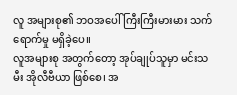လူ အများစု၏ ဘဝအပေါ် ကြီးကြီးမားမား သက်ရောက်မှု မရှိခဲ့ပေ။
လူအများစု အတွက်တော့ အုပ်ချုပ်သူမှာ မင်းသမီး အိုလီဗီယာ ဖြစ်စေ၊ အ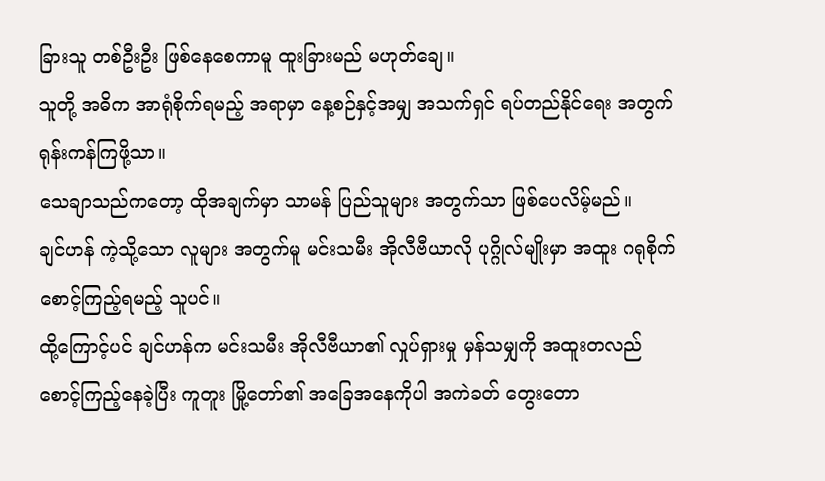ခြားသူ တစ်ဦးဦး ဖြစ်နေစေကာမူ ထူးခြားမည် မဟုတ်ချေ။
သူတို့ အဓိက အာရုံစိုက်ရမည့် အရာမှာ နေ့စဉ်နှင့်အမျှ အသက်ရှင် ရပ်တည်နိုင်ရေး အတွက် ရုန်းကန်ကြဖို့သာ။
သေချာသည်ကတော့ ထိုအချက်မှာ သာမန် ပြည်သူများ အတွက်သာ ဖြစ်ပေလိမ့်မည်။
ချင်ဟန် ကဲ့သို့သော လူများ အတွက်မူ မင်းသမီး အိုလီဗီယာလို ပုဂ္ဂိုလ်မျိုးမှာ အထူး ဂရုစိုက် စောင့်ကြည့်ရမည့် သူပင်။
ထို့ကြောင့်ပင် ချင်ဟန်က မင်းသမီး အိုလီဗီယာ၏ လှုပ်ရှားမှု မှန်သမျှကို အထူးတလည် စောင့်ကြည့်နေခဲ့ပြီး ကူတူး မြို့တော်၏ အခြေအနေကိုပါ အကဲခတ် တွေးတော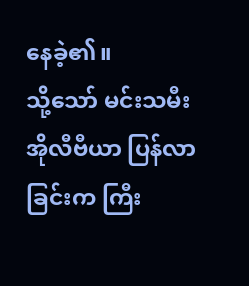နေခဲ့၏။
သို့သော် မင်းသမီး အိုလီဗီယာ ပြန်လာခြင်းက ကြီး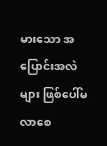မားသော အပြောင်းအလဲများ ဖြစ်ပေါ်မလာစေ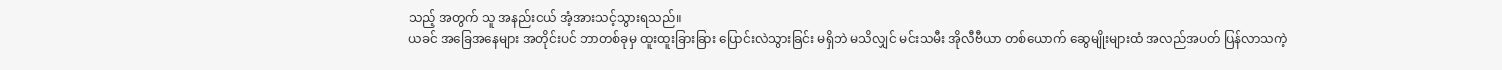သည့် အတွက် သူ အနည်းငယ် အံ့အားသင့်သွားရသည်။
ယခင် အခြေအနေများ အတိုင်းပင် ဘာတစ်ခုမှ ထူးထူးခြားခြား ပြောင်းလဲသွားခြင်း မရှိဘဲ မသိလျှင် မင်းသမီး အိုလီဗီယာ တစ်ယောက် ဆွေမျိုးများထံ အလည်အပတ် ပြန်လာသကဲ့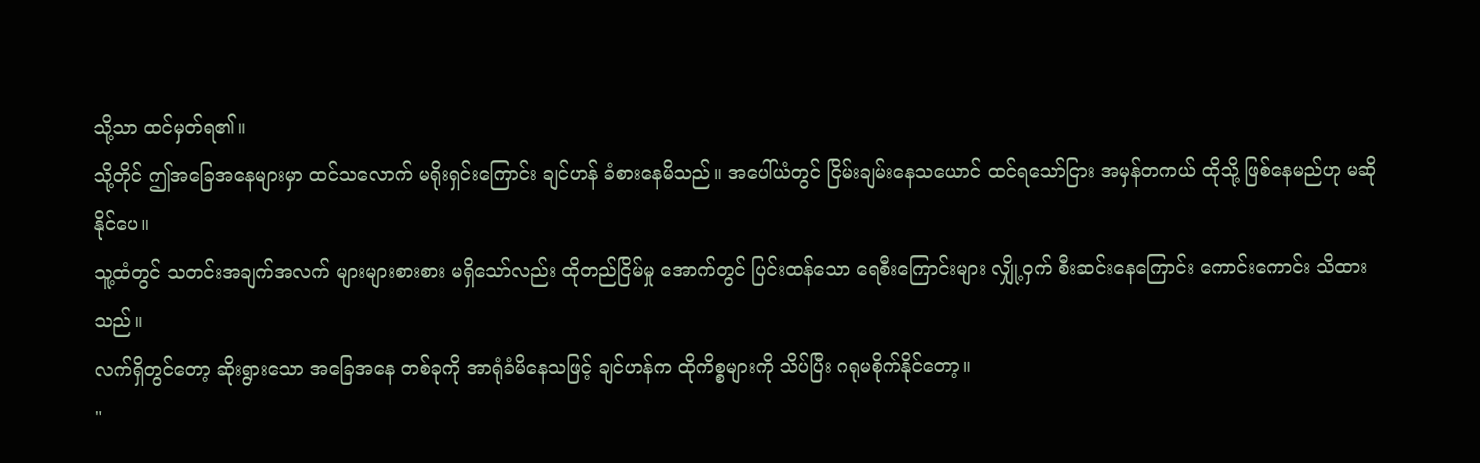သို့သာ ထင်မှတ်ရ၏။
သို့တိုင် ဤအခြေအနေများမှာ ထင်သလောက် မရိုးရှင်းကြောင်း ချင်ဟန် ခံစားနေမိသည်။ အပေါ်ယံတွင် ငြိမ်းချမ်းနေသယောင် ထင်ရသော်ငြား အမှန်တကယ် ထိုသို့ ဖြစ်နေမည်ဟု မဆိုနိုင်ပေ။
သူ့ထံတွင် သတင်းအချက်အလက် များများစားစား မရှိသော်လည်း ထိုတည်ငြိမ်မှု အောက်တွင် ပြင်းထန်သော ရေစီးကြောင်းများ လျှို့ဝှက် စီးဆင်းနေကြောင်း ကောင်းကောင်း သိထားသည်။
လက်ရှိတွင်တော့ ဆိုးရွားသော အခြေအနေ တစ်ခုကို အာရုံခံမိနေသဖြင့် ချင်ဟန်က ထိုကိစ္စများကို သိပ်ပြီး ဂရုမစိုက်နိုင်တော့။
"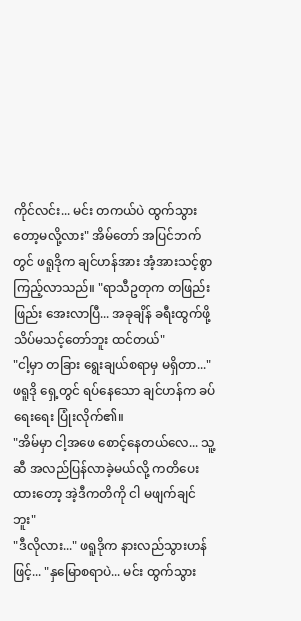ကိုင်လင်း... မင်း တကယ်ပဲ ထွက်သွားတော့မလို့လား" အိမ်တော် အပြင်ဘက်တွင် ဖရူဒိုက ချင်ဟန်အား အံ့အားသင့်စွာ ကြည့်လာသည်။ "ရာသီဥတုက တဖြည်းဖြည်း အေးလာပြီ... အခုချိန် ခရီးထွက်ဖို့ သိပ်မသင့်တော်ဘူး ထင်တယ်"
"ငါ့မှာ တခြား ရွေးချယ်စရာမှ မရှိတာ..." ဖရူဒို ရှေ့တွင် ရပ်နေသော ချင်ဟန်က ခပ်ရေးရေး ပြုံးလိုက်၏။
"အိမ်မှာ ငါ့အဖေ စောင့်နေတယ်လေ... သူ့ဆီ အလည်ပြန်လာခဲ့မယ်လို့ ကတိပေးထားတော့ အဲ့ဒီကတိကို ငါ မဖျက်ချင်ဘူး"
"ဒီလိုလား..." ဖရူဒိုက နားလည်သွားဟန်ဖြင့်... "နှမြောစရာပဲ... မင်း ထွက်သွား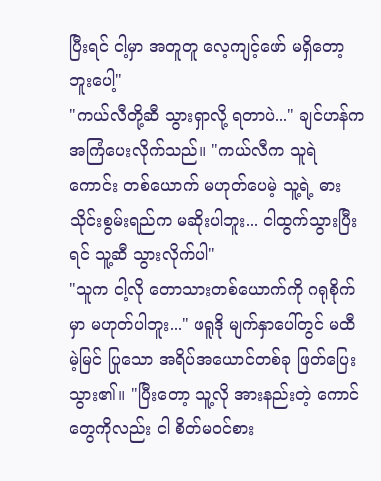ပြီးရင် ငါ့မှာ အတူတူ လေ့ကျင့်ဖော် မရှိတော့ဘူးပေါ့"
"ကယ်လီတို့ဆီ သွားရှာလို့ ရတာပဲ..." ချင်ဟန်က အကြံပေးလိုက်သည်။ "ကယ်လီက သူရဲကောင်း တစ်ယောက် မဟုတ်ပေမဲ့ သူ့ရဲ့ ဓားသိုင်းစွမ်းရည်က မဆိုးပါဘူး... ငါထွက်သွားပြီးရင် သူ့ဆီ သွားလိုက်ပါ"
"သူက ငါ့လို တောသားတစ်ယောက်ကို ဂရုစိုက်မှာ မဟုတ်ပါဘူး..." ဖရူဒို မျက်နှာပေါ်တွင် မထီမဲ့မြင် ပြုသော အရိပ်အယောင်တစ်ခု ဖြတ်ပြေးသွား၏။ "ပြီးတော့ သူ့လို အားနည်းတဲ့ ကောင်တွေကိုလည်း ငါ စိတ်မဝင်စား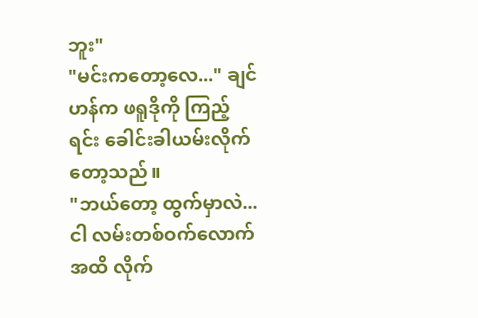ဘူး"
"မင်းကတော့လေ..." ချင်ဟန်က ဖရူဒိုကို ကြည့်ရင်း ခေါင်းခါယမ်းလိုက်တော့သည်။
"ဘယ်တော့ ထွက်မှာလဲ... ငါ လမ်းတစ်ဝက်လောက် အထိ လိုက်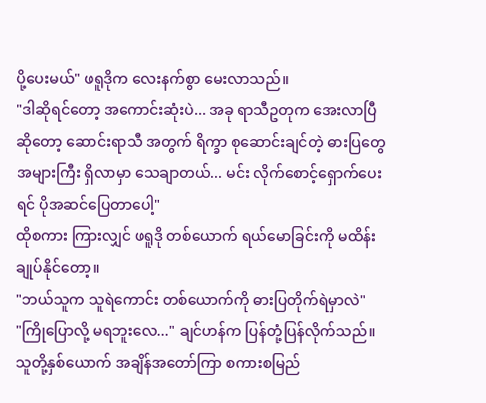ပို့ပေးမယ်" ဖရူဒိုက လေးနက်စွာ မေးလာသည်။
"ဒါဆိုရင်တော့ အကောင်းဆုံးပဲ... အခု ရာသီဥတုက အေးလာပြီ ဆိုတော့ ဆောင်းရာသီ အတွက် ရိက္ခာ စုဆောင်းချင်တဲ့ ဓားပြတွေ အများကြီး ရှိလာမှာ သေချာတယ်... မင်း လိုက်စောင့်ရှောက်ပေးရင် ပိုအဆင်ပြေတာပေါ့"
ထိုစကား ကြားလျှင် ဖရူဒို တစ်ယောက် ရယ်မောခြင်းကို မထိန်းချုပ်နိုင်တော့။
"ဘယ်သူက သူရဲကောင်း တစ်ယောက်ကို ဓားပြတိုက်ရဲမှာလဲ"
"ကြိုပြောလို့ မရဘူးလေ..." ချင်ဟန်က ပြန်တုံ့ပြန်လိုက်သည်။ သူတို့နှစ်ယောက် အချိန်အတော်ကြာ စကားစမြည်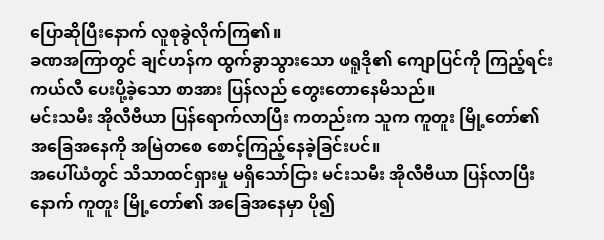ပြောဆိုပြီးနောက် လူစုခွဲလိုက်ကြ၏။
ခဏအကြာတွင် ချင်ဟန်က ထွက်ခွာသွားသော ဖရူဒို၏ ကျောပြင်ကို ကြည့်ရင်း ကယ်လီ ပေးပို့ခဲ့သော စာအား ပြန်လည် တွေးတောနေမိသည်။
မင်းသမီး အိုလီဗီယာ ပြန်ရောက်လာပြီး ကတည်းက သူက ကူတူး မြို့တော်၏ အခြေအနေကို အမြဲတစေ စောင့်ကြည့်နေခဲ့ခြင်းပင်။
အပေါ်ယံတွင် သိသာထင်ရှားမှု မရှိသော်ငြား မင်းသမီး အိုလီဗီယာ ပြန်လာပြီးနောက် ကူတူး မြို့တော်၏ အခြေအနေမှာ ပို၍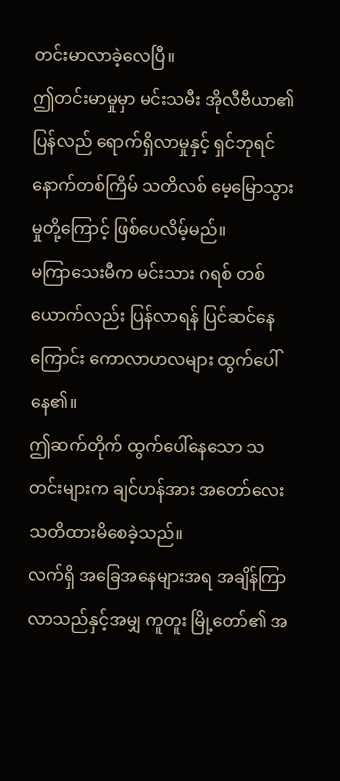တင်းမာလာခဲ့လေပြီ။
ဤတင်းမာမှုမှာ မင်းသမီး အိုလီဗီယာ၏ ပြန်လည် ရောက်ရှိလာမှုနှင့် ရှင်ဘုရင် နောက်တစ်ကြိမ် သတိလစ် မေ့မြောသွားမှုတို့ကြောင့် ဖြစ်ပေလိမ့်မည်။
မကြာသေးမီက မင်းသား ဂရစ် တစ်ယောက်လည်း ပြန်လာရန် ပြင်ဆင်နေကြောင်း ကောလာဟလများ ထွက်ပေါ်နေ၏။
ဤဆက်တိုက် ထွက်ပေါ်နေသော သတင်းများက ချင်ဟန်အား အတော်လေး သတိထားမိစေခဲ့သည်။
လက်ရှိ အခြေအနေများအရ အချိန်ကြာလာသည်နှင့်အမျှ ကူတူး မြို့တော်၏ အ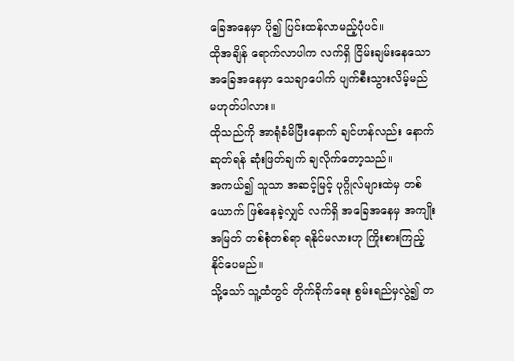ခြေအနေမှာ ပို၍ ပြင်းထန်လာမည့်ပုံပင်။
ထိုအချိန် ရောက်လာပါက လက်ရှိ ငြိမ်းချမ်းနေသော အခြေအနေမှာ သေချာပေါက် ပျက်စီးသွားလိမ့်မည် မဟုတ်ပါလား။
ထိုသည်ကို အာရုံခံမိပြီးနောက် ချင်ဟန်လည်း နောက်ဆုတ်ရန် ဆုံးဖြတ်ချက် ချလိုက်တော့သည်။
အကယ်၍ သူသာ အဆင့်မြင့် ပုဂ္ဂိုလ်များထဲမှ တစ်ယောက် ဖြစ်နေခဲ့လျှင် လက်ရှိ အခြေအနေမှ အကျိုးအမြတ် တစ်စုံတစ်ရာ ရနိုင်မလားဟု ကြိုးစားကြည့်နိုင်ပေမည်။
သို့သော် သူ့ထံတွင် တိုက်ခိုက်ရေး စွမ်းရည်မှလွဲ၍ တ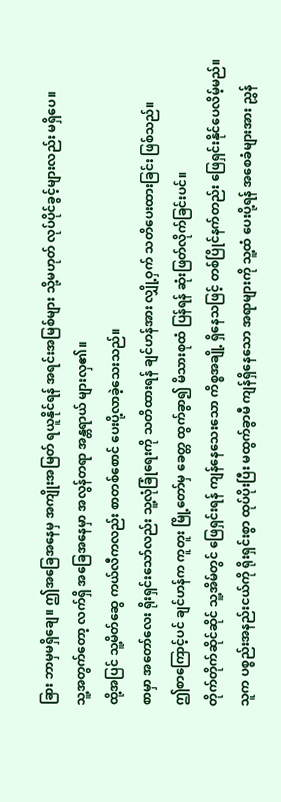ခြား ဘာမှမရှိချေ။ ဤအခြေအနေမှ အကျိုးအမြတ် ရယူနိုင်ရန် အရင်းအမြစ်များ သို့မဟုတ် လုပ်ပိုင်ခွင့်များလည်း မရှိပေ။
သူ့အတွက်တော့ လက်ရှိ အခြေအနေမှာ အလွန်တရာ အန္တရာယ် များလှ၏။
ထို့အပြင် သူ့မိတ်ဆွေ ကယ်လီကလည်း စာတစ်စောင် ပေးပို့လာခဲ့သေးသည်။
စာမှာ အတော်လေး ရိုးရှင်းသော်လည်း သူ့လုံခြုံရေးကို သတိထားရန် ချင်ဟန်အား လျှို့ဝှက် သတိပေးထားခြင်း ဖြစ်သည်။
ဤစာကြောင့်ပင် ချင်ဟန်က ကူတူး မြို့တော်မှ ခေတ္တ ထွက်ခွာ၍ မိသားစုထံ ပြန်ရန် ဆုံးဖြတ်လိုက်ခြင်းပင်။
တိုက်တိုက်ဆိုင်ဆိုင် သူ့အိမ်တွင် ဖြေရှင်းရန် ကျန်နေသေးသော ကိစ္စအချို့ ရှိနေသဖြင့် တစ်ပြိုင်နက်တည်း ဖြေရှင်းနိုင်ပေလိမ့်မည်။
သူက ပစ္စည်းအနည်းငယ်ကို ရိုးရှင်းစွာ ထုပ်ပိုးပြီး မထွက်ခွာမီ ကျန်ရှိနေသော အရာများကို သူ့ထံ ပေးပို့ရန် အစေခံများအား ညွှန်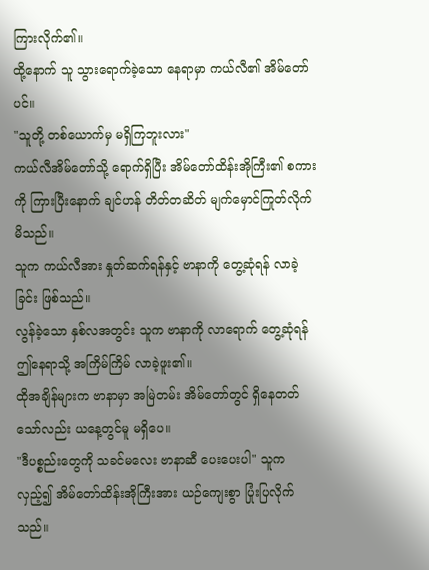ကြားလိုက်၏။
ထို့နောက် သူ သွားရောက်ခဲ့သော နေရာမှာ ကယ်လီ၏ အိမ်တော်ပင်။
"သူတို့ တစ်ယောက်မှ မရှိကြဘူးလား"
ကယ်လီအိမ်တော်သို့ ရောက်ရှိပြီး အိမ်တော်ထိန်းအိုကြီး၏ စကားကို ကြားပြီးနောက် ချင်ဟန် တိတ်တဆိတ် မျက်မှောင်ကြုတ်လိုက်မိသည်။
သူက ကယ်လီအား နှုတ်ဆက်ရန်နှင့် ဗာနာကို တွေ့ဆုံရန် လာခဲ့ခြင်း ဖြစ်သည်။
လွန်ခဲ့သော နှစ်လအတွင်း သူက ဗာနာကို လာရောက် တွေ့ဆုံရန် ဤနေရာသို့ အကြိမ်ကြိမ် လာခဲ့ဖူး၏။
ထိုအချိန်များက ဗာနာမှာ အမြဲတမ်း အိမ်တော်တွင် ရှိနေတတ်သော်လည်း ယနေ့တွင်မူ မရှိပေ။
"ဒီပစ္စည်းတွေကို သခင်မလေး ဗာနာဆီ ပေးပေးပါ" သူက လှည့်၍ အိမ်တော်ထိန်းအိုကြီးအား ယဉ်ကျေးစွာ ပြုံးပြလိုက်သည်။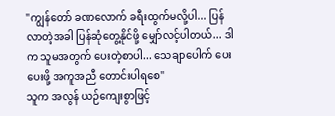"ကျွန်တော် ခဏလောက် ခရီးထွက်မလို့ပါ... ပြန်လာတဲ့အခါ ပြန်ဆုံတွေ့နိုင်ဖို့ မျှော်လင့်ပါတယ်... ဒါက သူမအတွက် ပေးတဲ့စာပါ... သေချာပေါက် ပေးပေးဖို့ အကူအညီ တောင်းပါရစေ"
သူက အလွန် ယဉ်ကျေးစွာဖြင့်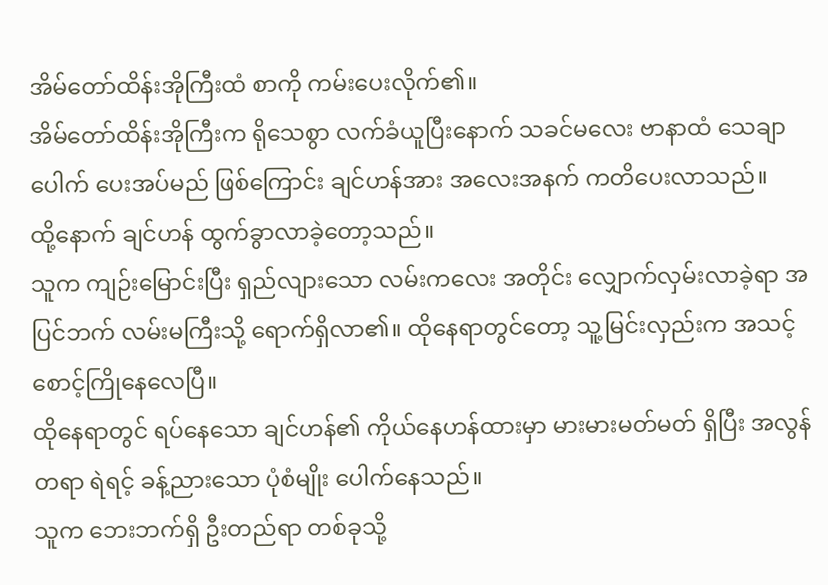အိမ်တော်ထိန်းအိုကြီးထံ စာကို ကမ်းပေးလိုက်၏။
အိမ်တော်ထိန်းအိုကြီးက ရိုသေစွာ လက်ခံယူပြီးနောက် သခင်မလေး ဗာနာထံ သေချာပေါက် ပေးအပ်မည် ဖြစ်ကြောင်း ချင်ဟန်အား အလေးအနက် ကတိပေးလာသည်။
ထို့နောက် ချင်ဟန် ထွက်ခွာလာခဲ့တော့သည်။
သူက ကျဉ်းမြောင်းပြီး ရှည်လျားသော လမ်းကလေး အတိုင်း လျှောက်လှမ်းလာခဲ့ရာ အပြင်ဘက် လမ်းမကြီးသို့ ရောက်ရှိလာ၏။ ထိုနေရာတွင်တော့ သူ့မြင်းလှည်းက အသင့်စောင့်ကြိုနေလေပြီ။
ထိုနေရာတွင် ရပ်နေသော ချင်ဟန်၏ ကိုယ်နေဟန်ထားမှာ မားမားမတ်မတ် ရှိပြီး အလွန်တရာ ရဲရင့် ခန့်ညားသော ပုံစံမျိုး ပေါက်နေသည်။
သူက ဘေးဘက်ရှိ ဦးတည်ရာ တစ်ခုသို့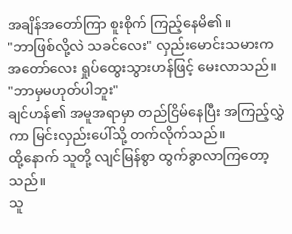အချိန်အတော်ကြာ စူးစိုက် ကြည့်နေမိ၏။
"ဘာဖြစ်လို့လဲ သခင်လေး" လှည်းမောင်းသမားက အတော်လေး ရှုပ်ထွေးသွားဟန်ဖြင့် မေးလာသည်။
"ဘာမှမဟုတ်ပါဘူး"
ချင်ဟန်၏ အမူအရာမှာ တည်ငြိမ်နေပြီး အကြည့်လွှဲကာ မြင်းလှည်းပေါ်သို့ တက်လိုက်သည်။
ထို့နောက် သူတို့ လျင်မြန်စွာ ထွက်ခွာလာကြတော့သည်။
သူ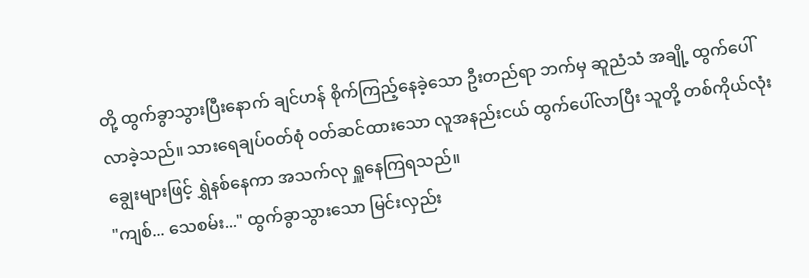တို့ ထွက်ခွာသွားပြီးနောက် ချင်ဟန် စိုက်ကြည့်နေခဲ့သော ဦးတည်ရာ ဘက်မှ ဆူညံသံ အချို့ ထွက်ပေါ်လာခဲ့သည်။ သားရေချပ်ဝတ်စုံ ဝတ်ဆင်ထားသော လူအနည်းငယ် ထွက်ပေါ်လာပြီး သူတို့ တစ်ကိုယ်လုံး ချွေးများဖြင့် ရွှဲနစ်နေကာ အသက်လု ရှူနေကြရသည်။
"ကျစ်... သေစမ်း..." ထွက်ခွာသွားသော မြင်းလှည်း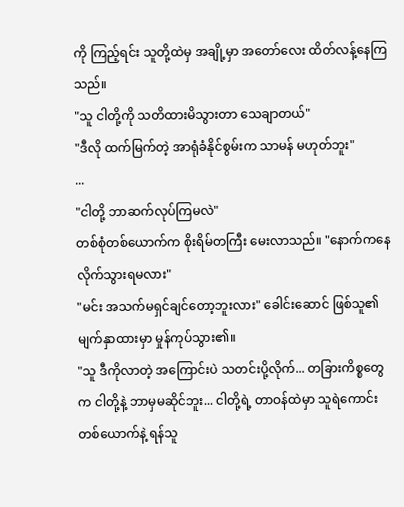ကို ကြည့်ရင်း သူတို့ထဲမှ အချို့မှာ အတော်လေး ထိတ်လန့်နေကြသည်။
"သူ ငါတို့ကို သတိထားမိသွားတာ သေချာတယ်"
"ဒီလို ထက်မြက်တဲ့ အာရုံခံနိုင်စွမ်းက သာမန် မဟုတ်ဘူး"
...
"ငါတို့ ဘာဆက်လုပ်ကြမလဲ"
တစ်စုံတစ်ယောက်က စိုးရိမ်တကြီး မေးလာသည်။ "နောက်ကနေ လိုက်သွားရမလား"
"မင်း အသက်မရှင်ချင်တော့ဘူးလား" ခေါင်းဆောင် ဖြစ်သူ၏ မျက်နှာထားမှာ မှုန်ကုပ်သွား၏။
"သူ ဒီကိုလာတဲ့ အကြောင်းပဲ သတင်းပို့လိုက်... တခြားကိစ္စတွေက ငါတို့နဲ့ ဘာမှမဆိုင်ဘူး... ငါတို့ရဲ့ တာဝန်ထဲမှာ သူရဲကောင်း တစ်ယောက်နဲ့ ရန်သူ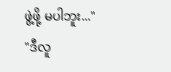ဖွဲ့ဖို့ မပါဘူး..."
"ဒီလူ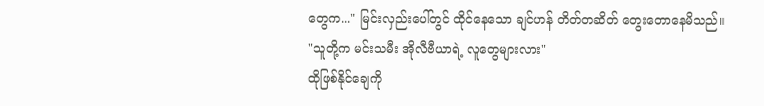တွေက..." မြင်းလှည်းပေါ်တွင် ထိုင်နေသော ချင်ဟန် တိတ်တဆိတ် တွေးတောနေမိသည်။
"သူတို့က မင်းသမီး အိုလီဗီယာရဲ့ လူတွေများလား"
ထိုဖြစ်နိုင်ချေကို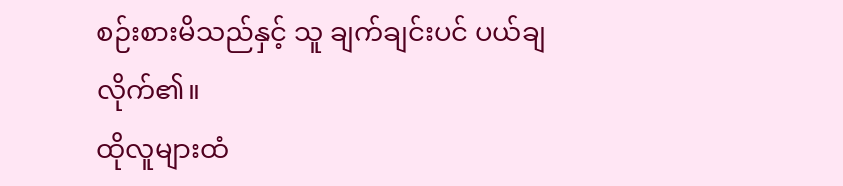စဉ်းစားမိသည်နှင့် သူ ချက်ချင်းပင် ပယ်ချလိုက်၏။
ထိုလူများထံ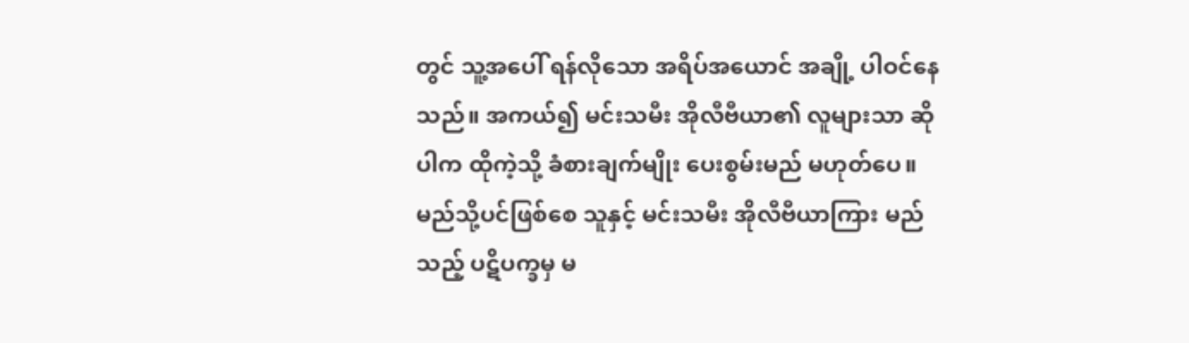တွင် သူ့အပေါ် ရန်လိုသော အရိပ်အယောင် အချို့ ပါဝင်နေသည်။ အကယ်၍ မင်းသမီး အိုလီဗီယာ၏ လူများသာ ဆိုပါက ထိုကဲ့သို့ ခံစားချက်မျိုး ပေးစွမ်းမည် မဟုတ်ပေ။
မည်သို့ပင်ဖြစ်စေ သူနှင့် မင်းသမီး အိုလီဗီယာကြား မည်သည့် ပဋိပက္ခမှ မ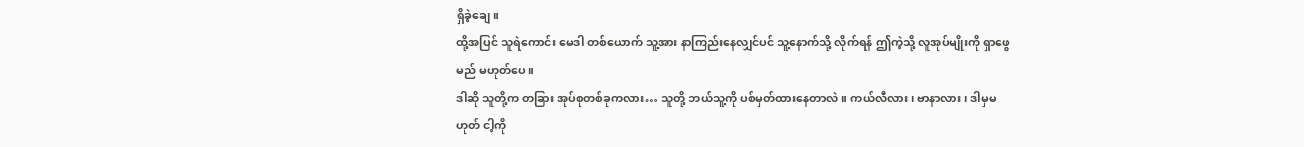ရှိခဲ့ချေ။
ထို့အပြင် သူရဲကောင်း မေဒါ တစ်ယောက် သူ့အား နာကြည်းနေလျှင်ပင် သူ့နောက်သို့ လိုက်ရန် ဤကဲ့သို့ လူအုပ်မျိုးကို ရှာဖွေမည် မဟုတ်ပေ။
ဒါဆို သူတို့က တခြား အုပ်စုတစ်ခုကလား… သူတို့ ဘယ်သူ့ကို ပစ်မှတ်ထားနေတာလဲ။ ကယ်လီလား၊ ဗာနာလား၊ ဒါမှမဟုတ် ငါ့ကို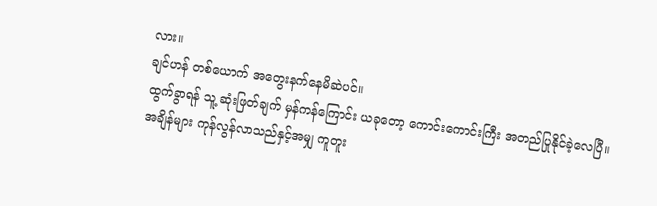လား။
ချင်ဟန် တစ်ယောက် အတွေးနက်နေမိဆဲပင်။
ထွက်ခွာရန် သူ့ ဆုံးဖြတ်ချက် မှန်ကန်ကြောင်း ယခုတော့ ကောင်းကောင်းကြီး အတည်ပြုနိုင်ခဲ့လေပြီ။
အချိန်များ ကုန်လွန်လာသည်နှင့်အမျှ ကူတူး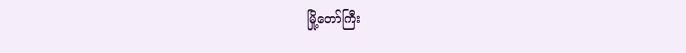မြို့တော်ကြီး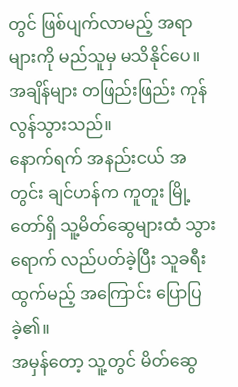တွင် ဖြစ်ပျက်လာမည့် အရာများကို မည်သူမှ မသိနိုင်ပေ။
အချိန်များ တဖြည်းဖြည်း ကုန်လွန်သွားသည်။
နောက်ရက် အနည်းငယ် အတွင်း ချင်ဟန်က ကူတူး မြို့တော်ရှိ သူ့မိတ်ဆွေများထံ သွားရောက် လည်ပတ်ခဲ့ပြီး သူခရီးထွက်မည့် အကြောင်း ပြောပြခဲ့၏။
အမှန်တော့ သူ့တွင် မိတ်ဆွေ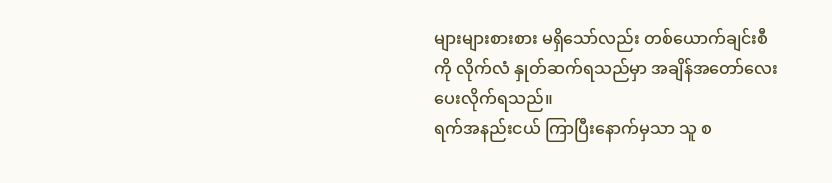များများစားစား မရှိသော်လည်း တစ်ယောက်ချင်းစီကို လိုက်လံ နှုတ်ဆက်ရသည်မှာ အချိန်အတော်လေး ပေးလိုက်ရသည်။
ရက်အနည်းငယ် ကြာပြီးနောက်မှသာ သူ စ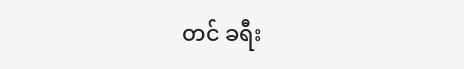တင် ခရီး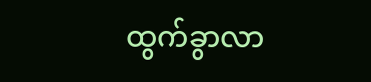ထွက်ခွာလာ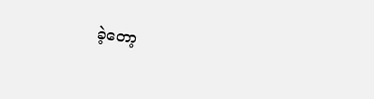ခဲ့တော့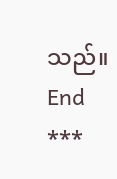သည်။
End
***